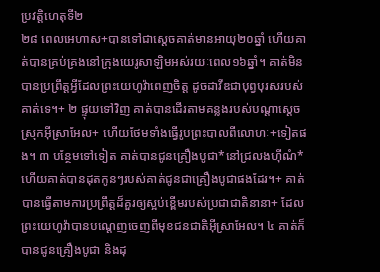ប្រវត្តិហេតុទី២
២៨ ពេលអេហាស+បានទៅជាស្ដេចគាត់មានអាយុ២០ឆ្នាំ ហើយគាត់បានគ្រប់គ្រងនៅក្រុងយេរូសាឡិមអស់រយៈពេល១៦ឆ្នាំ។ គាត់មិនបានប្រព្រឹត្តអ្វីដែលព្រះយេហូវ៉ាពេញចិត្ត ដូចដាវីឌជាបុព្វបុរសរបស់គាត់ទេ។+ ២ ផ្ទុយទៅវិញ គាត់បានដើរតាមគន្លងរបស់បណ្ដាស្ដេចស្រុកអ៊ីស្រាអែល+ ហើយថែមទាំងធ្វើរូបព្រះបាលពីលោហៈ+ទៀតផង។ ៣ បន្ថែមទៅទៀត គាត់បានជូនគ្រឿងបូជា*នៅជ្រលងហ៊ីណំ* ហើយគាត់បានដុតកូនៗរបស់គាត់ជូនជាគ្រឿងបូជាផងដែរ។+ គាត់បានធ្វើតាមការប្រព្រឹត្តដ៏គួរឲ្យស្អប់ខ្ពើមរបស់ប្រជាជាតិនានា+ ដែលព្រះយេហូវ៉ាបានបណ្ដេញចេញពីមុខជនជាតិអ៊ីស្រាអែល។ ៤ គាត់ក៏បានជូនគ្រឿងបូជា និងដុ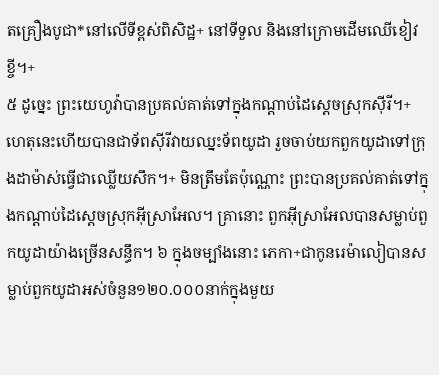តគ្រឿងបូជា*នៅលើទីខ្ពស់ពិសិដ្ឋ+ នៅទីទួល និងនៅក្រោមដើមឈើខៀវខ្ចី។+
៥ ដូច្នេះ ព្រះយេហូវ៉ាបានប្រគល់គាត់ទៅក្នុងកណ្ដាប់ដៃស្ដេចស្រុកស៊ីរី។+ ហេតុនេះហើយបានជាទ័ពស៊ីរីវាយឈ្នះទ័ពយូដា រួចចាប់យកពួកយូដាទៅក្រុងដាម៉ាស់ធ្វើជាឈ្លើយសឹក។+ មិនត្រឹមតែប៉ុណ្ណោះ ព្រះបានប្រគល់គាត់ទៅក្នុងកណ្ដាប់ដៃស្ដេចស្រុកអ៊ីស្រាអែល។ គ្រានោះ ពួកអ៊ីស្រាអែលបានសម្លាប់ពួកយូដាយ៉ាងច្រើនសន្ធឹក។ ៦ ក្នុងចម្បាំងនោះ ភេកា+ជាកូនរេម៉ាលៀបានសម្លាប់ពួកយូដាអស់ចំនួន១២០.០០០នាក់ក្នុងមួយ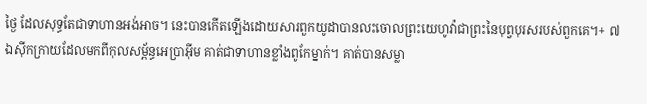ថ្ងៃ ដែលសុទ្ធតែជាទាហានអង់អាច។ នេះបានកើតឡើងដោយសារពួកយូដាបានលះចោលព្រះយេហូវ៉ាជាព្រះនៃបុព្វបុរសរបស់ពួកគេ។+ ៧ ឯស៊ីកក្រាយដែលមកពីកុលសម្ព័ន្ធអេប្រាអ៊ីម គាត់ជាទាហានខ្លាំងពូកែម្នាក់។ គាត់បានសម្លា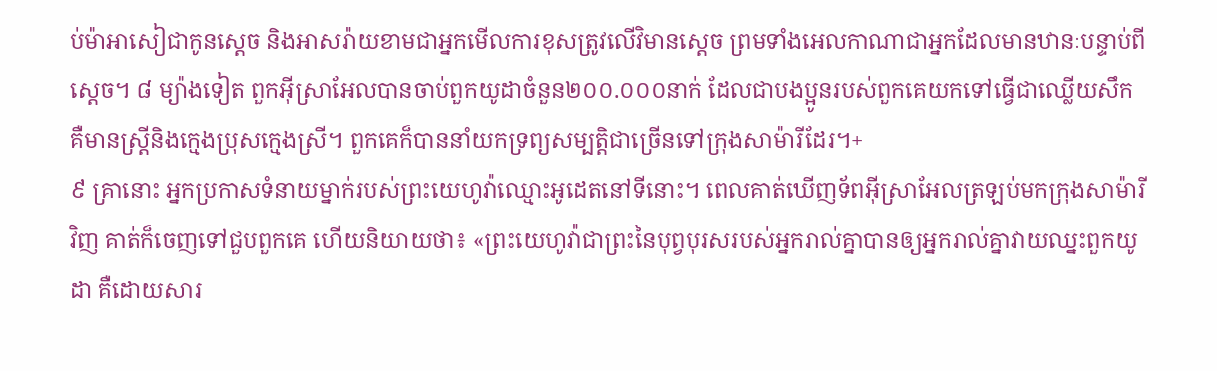ប់ម៉ាអាសៀជាកូនស្ដេច និងអាសរ៉ាយខាមជាអ្នកមើលការខុសត្រូវលើវិមានស្ដេច ព្រមទាំងអេលកាណាជាអ្នកដែលមានឋានៈបន្ទាប់ពីស្ដេច។ ៨ ម្យ៉ាងទៀត ពួកអ៊ីស្រាអែលបានចាប់ពួកយូដាចំនួន២០០.០០០នាក់ ដែលជាបងប្អូនរបស់ពួកគេយកទៅធ្វើជាឈ្លើយសឹក គឺមានស្ត្រីនិងក្មេងប្រុសក្មេងស្រី។ ពួកគេក៏បាននាំយកទ្រព្យសម្បត្តិជាច្រើនទៅក្រុងសាម៉ារីដែរ។+
៩ គ្រានោះ អ្នកប្រកាសទំនាយម្នាក់របស់ព្រះយេហូវ៉ាឈ្មោះអូដេតនៅទីនោះ។ ពេលគាត់ឃើញទ័ពអ៊ីស្រាអែលត្រឡប់មកក្រុងសាម៉ារីវិញ គាត់ក៏ចេញទៅជួបពួកគេ ហើយនិយាយថា៖ «ព្រះយេហូវ៉ាជាព្រះនៃបុព្វបុរសរបស់អ្នករាល់គ្នាបានឲ្យអ្នករាល់គ្នាវាយឈ្នះពួកយូដា គឺដោយសារ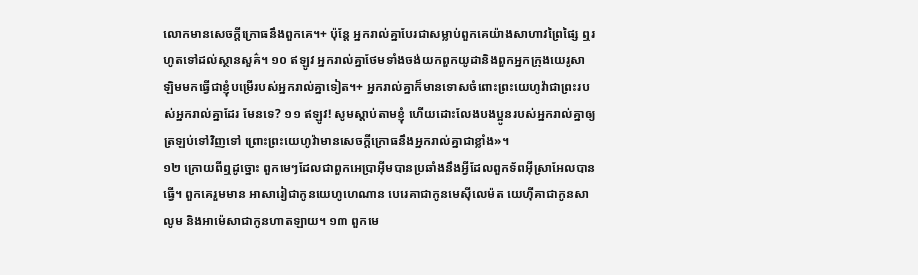លោកមានសេចក្ដីក្រោធនឹងពួកគេ។+ ប៉ុន្តែ អ្នករាល់គ្នាបែរជាសម្លាប់ពួកគេយ៉ាងសាហាវព្រៃផ្សៃ ឮរហូតទៅដល់ស្ថានសួគ៌។ ១០ ឥឡូវ អ្នករាល់គ្នាថែមទាំងចង់យកពួកយូដានិងពួកអ្នកក្រុងយេរូសាឡិមមកធ្វើជាខ្ញុំបម្រើរបស់អ្នករាល់គ្នាទៀត។+ អ្នករាល់គ្នាក៏មានទោសចំពោះព្រះយេហូវ៉ាជាព្រះរបស់អ្នករាល់គ្នាដែរ មែនទេ? ១១ ឥឡូវ! សូមស្ដាប់តាមខ្ញុំ ហើយដោះលែងបងប្អូនរបស់អ្នករាល់គ្នាឲ្យត្រឡប់ទៅវិញទៅ ព្រោះព្រះយេហូវ៉ាមានសេចក្ដីក្រោធនឹងអ្នករាល់គ្នាជាខ្លាំង»។
១២ ក្រោយពីឮដូច្នោះ ពួកមេៗដែលជាពួកអេប្រាអ៊ីមបានប្រឆាំងនឹងអ្វីដែលពួកទ័ពអ៊ីស្រាអែលបានធ្វើ។ ពួកគេរួមមាន អាសារៀជាកូនយេហូហេណាន បេរេគាជាកូនមេស៊ីលេម៉ត យេហ៊ីគាជាកូនសាលូម និងអាម៉េសាជាកូនហាតឡាយ។ ១៣ ពួកមេ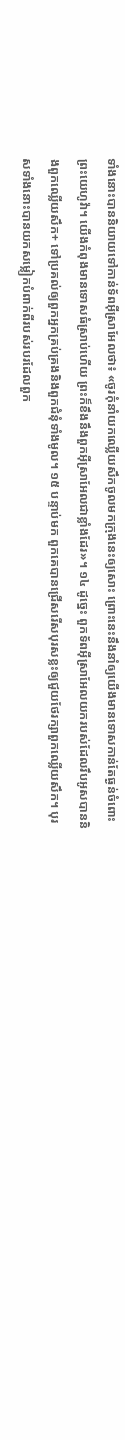ទាំងនោះបាននិយាយទៅកាន់ទ័ពអ៊ីស្រាអែលថា៖ «ចូរកុំនាំយកឈ្លើយសឹកចូលមកក្រុងនេះឲ្យសោះ ព្រោះនេះនឹងនាំឲ្យយើងមានទោសកាន់តែធ្ងន់ចំពោះព្រះយេហូវ៉ា។ យើងកំពុងមានទោសធំស្រាប់ហើយ ព្រះក៏ខឹងនឹងពួកអ៊ីស្រាអែលជាខ្លាំងដែរ»។ ១៤ ដូច្នេះ ពួកទ័ពអ៊ីស្រាអែលយករបស់ដែលរឹបអូសបាននិងពួកឈ្លើយសឹក+ ទៅប្រគល់ឲ្យពួកអ្នកគ្រប់គ្រងនិងពួកជំនុំទាំងមូល។ ១៥ បន្ទាប់មក ពួកគេបានជ្រើសរើសបុរសខ្លះឲ្យជួយថែរក្សាពួកឈ្លើយសឹក។ បុរសទាំងនោះបានយកសម្លៀកបំពាក់ពីរបស់របរដែលពួក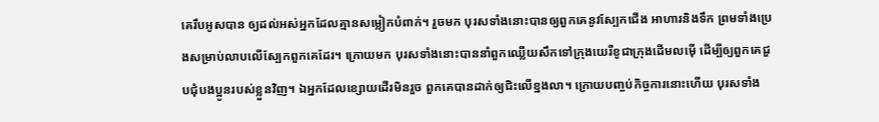គេរឹបអូសបាន ឲ្យដល់អស់អ្នកដែលគ្មានសម្លៀកបំពាក់។ រួចមក បុរសទាំងនោះបានឲ្យពួកគេនូវស្បែកជើង អាហារនិងទឹក ព្រមទាំងប្រេងសម្រាប់លាបលើស្បែកពួកគេដែរ។ ក្រោយមក បុរសទាំងនោះបាននាំពួកឈ្លើយសឹកទៅក្រុងយេរីខូជាក្រុងដើមលម៉ើ ដើម្បីឲ្យពួកគេជួបជុំបងប្អូនរបស់ខ្លួនវិញ។ ឯអ្នកដែលខ្សោយដើរមិនរួច ពួកគេបានដាក់ឲ្យជិះលើខ្នងលា។ ក្រោយបញ្ចប់កិច្ចការនោះហើយ បុរសទាំង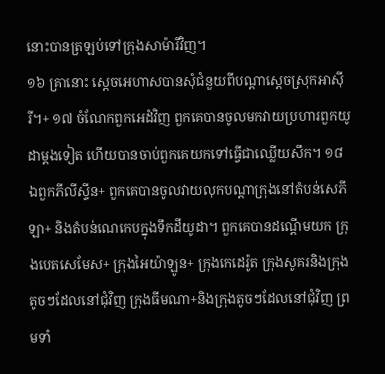នោះបានត្រឡប់ទៅក្រុងសាម៉ារីវិញ។
១៦ គ្រានោះ ស្ដេចអេហាសបានសុំជំនួយពីបណ្ដាស្ដេចស្រុកអាស៊ីរី។+ ១៧ ចំណែកពួកអេដំវិញ ពួកគេបានចូលមកវាយប្រហារពួកយូដាម្ដងទៀត ហើយបានចាប់ពួកគេយកទៅធ្វើជាឈ្លើយសឹក។ ១៨ ឯពួកភីលីស្ទីន+ ពួកគេបានចូលវាយលុកបណ្ដាក្រុងនៅតំបន់សេភីឡា+ និងតំបន់ណេកេបក្នុងទឹកដីយូដា។ ពួកគេបានដណ្ដើមយក ក្រុងបេតសេមែស+ ក្រុងអៃយ៉ាឡូន+ ក្រុងកេដេរ៉ូត ក្រុងសូគរនិងក្រុងតូចៗដែលនៅជុំវិញ ក្រុងធីមណា+និងក្រុងតូចៗដែលនៅជុំវិញ ព្រមទាំ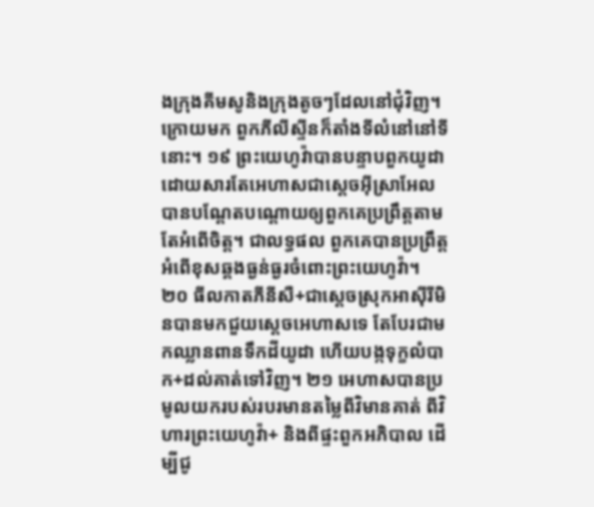ងក្រុងគីមសូនិងក្រុងតូចៗដែលនៅជុំវិញ។ ក្រោយមក ពួកភីលីស្ទីនក៏តាំងទីលំនៅនៅទីនោះ។ ១៩ ព្រះយេហូវ៉ាបានបន្ទាបពួកយូដា ដោយសារតែអេហាសជាស្ដេចអ៊ីស្រាអែលបានបណ្ដែតបណ្ដោយឲ្យពួកគេប្រព្រឹត្តតាមតែអំពើចិត្ត។ ជាលទ្ធផល ពួកគេបានប្រព្រឹត្តអំពើខុសឆ្គងធ្ងន់ធ្ងរចំពោះព្រះយេហូវ៉ា។
២០ ធីលកាតភីនីសឺ+ជាស្ដេចស្រុកអាស៊ីរីមិនបានមកជួយស្ដេចអេហាសទេ តែបែរជាមកឈ្លានពានទឹកដីយូដា ហើយបង្កទុក្ខលំបាក+ដល់គាត់ទៅវិញ។ ២១ អេហាសបានប្រមូលយករបស់របរមានតម្លៃពីវិមានគាត់ ពីវិហារព្រះយេហូវ៉ា+ និងពីផ្ទះពួកអភិបាល ដើម្បីជូ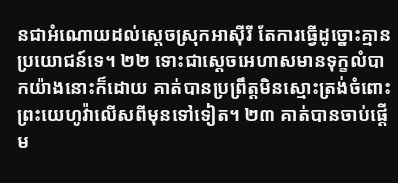នជាអំណោយដល់ស្ដេចស្រុកអាស៊ីរី តែការធ្វើដូច្នោះគ្មានប្រយោជន៍ទេ។ ២២ ទោះជាស្ដេចអេហាសមានទុក្ខលំបាកយ៉ាងនោះក៏ដោយ គាត់បានប្រព្រឹត្តមិនស្មោះត្រង់ចំពោះព្រះយេហូវ៉ាលើសពីមុនទៅទៀត។ ២៣ គាត់បានចាប់ផ្ដើម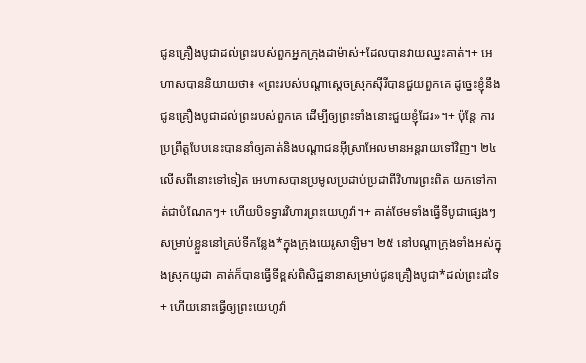ជូនគ្រឿងបូជាដល់ព្រះរបស់ពួកអ្នកក្រុងដាម៉ាស់+ដែលបានវាយឈ្នះគាត់។+ អេហាសបាននិយាយថា៖ «ព្រះរបស់បណ្ដាស្ដេចស្រុកស៊ីរីបានជួយពួកគេ ដូច្នេះខ្ញុំនឹងជូនគ្រឿងបូជាដល់ព្រះរបស់ពួកគេ ដើម្បីឲ្យព្រះទាំងនោះជួយខ្ញុំដែរ»។+ ប៉ុន្តែ ការប្រព្រឹត្តបែបនេះបាននាំឲ្យគាត់និងបណ្ដាជនអ៊ីស្រាអែលមានអន្តរាយទៅវិញ។ ២៤ លើសពីនោះទៅទៀត អេហាសបានប្រមូលប្រដាប់ប្រដាពីវិហារព្រះពិត យកទៅកាត់ជាបំណែកៗ+ ហើយបិទទ្វារវិហារព្រះយេហូវ៉ា។+ គាត់ថែមទាំងធ្វើទីបូជាផ្សេងៗសម្រាប់ខ្លួននៅគ្រប់ទីកន្លែង*ក្នុងក្រុងយេរូសាឡិម។ ២៥ នៅបណ្ដាក្រុងទាំងអស់ក្នុងស្រុកយូដា គាត់ក៏បានធ្វើទីខ្ពស់ពិសិដ្ឋនានាសម្រាប់ជូនគ្រឿងបូជា*ដល់ព្រះដទៃ+ ហើយនោះធ្វើឲ្យព្រះយេហូវ៉ា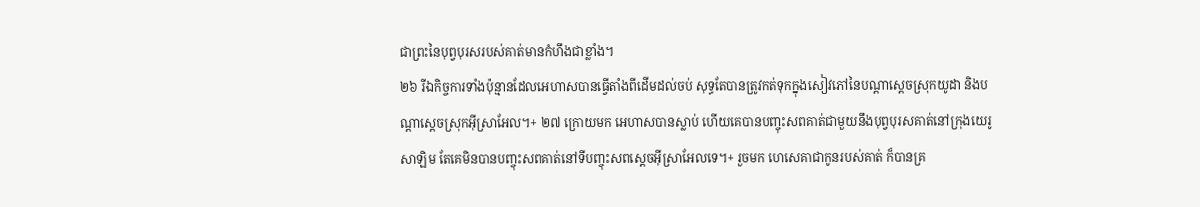ជាព្រះនៃបុព្វបុរសរបស់គាត់មានកំហឹងជាខ្លាំង។
២៦ រីឯកិច្ចការទាំងប៉ុន្មានដែលអេហាសបានធ្វើតាំងពីដើមដល់ចប់ សុទ្ធតែបានត្រូវកត់ទុកក្នុងសៀវភៅនៃបណ្ដាស្ដេចស្រុកយូដា និងបណ្ដាស្ដេចស្រុកអ៊ីស្រាអែល។+ ២៧ ក្រោយមក អេហាសបានស្លាប់ ហើយគេបានបញ្ចុះសពគាត់ជាមួយនឹងបុព្វបុរសគាត់នៅក្រុងយេរូសាឡិម តែគេមិនបានបញ្ចុះសពគាត់នៅទីបញ្ចុះសពស្ដេចអ៊ីស្រាអែលទេ។+ រួចមក ហេសេគាជាកូនរបស់គាត់ ក៏បានគ្រ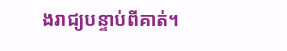ងរាជ្យបន្ទាប់ពីគាត់។